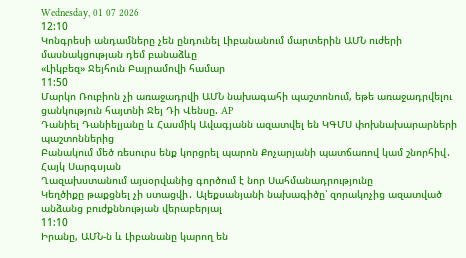Wednesday, 01 07 2026
12:10
Կոնգրեսի անդամները չեն ընդունել Լիբանանում մարտերին ԱՄՆ ուժերի մասնակցության դեմ բանաձևը
«Լիկբեզ» Ջեյհուն Բայրամովի համար
11:50
Մարկո Ռուբիոն չի առաջադրվի ԱՄՆ նախագահի պաշտոնում, եթե առաջադրվելու ցանկություն հայտնի Ջեյ Դի Վենսը. AP
Դանիել Դանիելյանը և Հասմիկ Ավագյանն ազատվել են ԿԳՄՍ փոխնախարարների պաշտոններից
Բանակում մեծ ռեսուրս ենք կորցրել պարոն Քոչարյանի պատճառով կամ շնորհիվ․ Հայկ Սարգսյան
Ղազախստանում այսօրվանից գործում է նոր Սահմանադրությունը
Կեղծիքը թաքցնել չի ստացվի․ Ալեքսանյանի նախագիծը՝ զորակոչից ազատված անձանց բուժքննության վերաբերյալ
11:10
Իրանը, ԱՄՆ-ն և Լիբանանը կարող են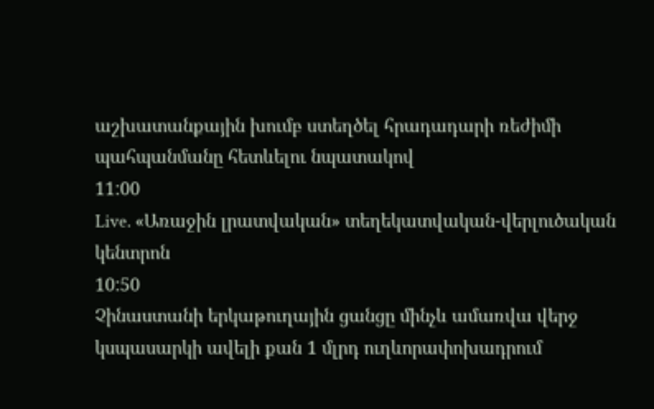աշխատանքային խումբ ստեղծել հրադադարի ռեժիմի պահպանմանը հետևելու նպատակով
11:00
Live. «Առաջին լրատվական» տեղեկատվական-վերլուծական կենտրոն
10:50
Չինաստանի երկաթուղային ցանցը մինչև ամառվա վերջ կսպասարկի ավելի քան 1 մլրդ ուղևորափոխադրում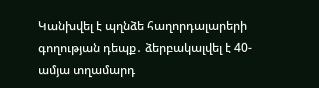Կանխվել է պղնձե հաղորդալարերի գողության դեպք․ ձերբակալվել է 40-ամյա տղամարդ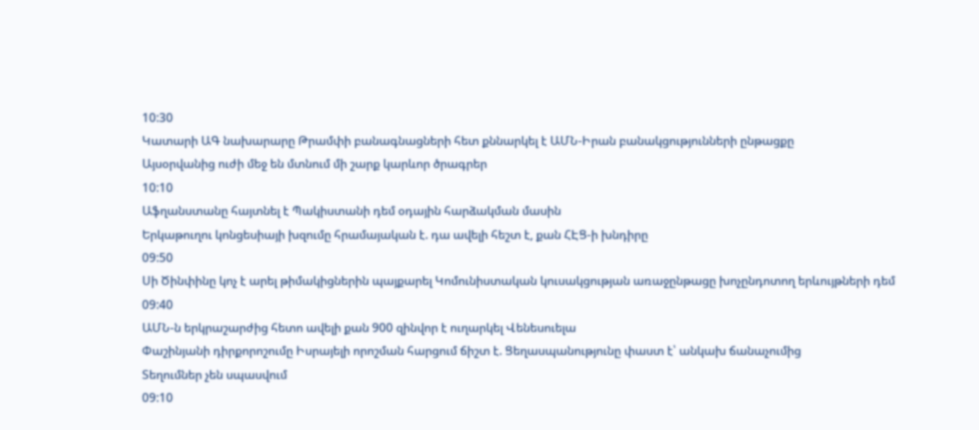10:30
Կատարի ԱԳ նախարարը Թրամփի բանագնացների հետ քննարկել է ԱՄՆ-Իրան բանակցությունների ընթացքը
Այսօրվանից ուժի մեջ են մտնում մի շարք կարևոր ծրագրեր
10:10
Աֆղանստանը հայտնել է Պակիստանի դեմ օդային հարձակման մասին
Երկաթուղու կոնցեսիայի խզումը հրամայական է. դա ավելի հեշտ է, քան ՀԷՑ-ի խնդիրը
09:50
Սի Ծինփինը կոչ է արել թիմակիցներին պայքարել Կոմունիստական կուսակցության առաջընթացը խոչընդոտող երևույթների դեմ
09:40
ԱՄՆ-ն երկրաշարժից հետո ավելի քան 900 զինվոր է ուղարկել Վենեսուելա
Փաշինյանի դիրքորոշումը Իսրայելի որոշման հարցում ճիշտ է. Ցեղասպանությունը փաստ է՝ անկախ ճանաչումից
Տեղումներ չեն սպասվում
09:10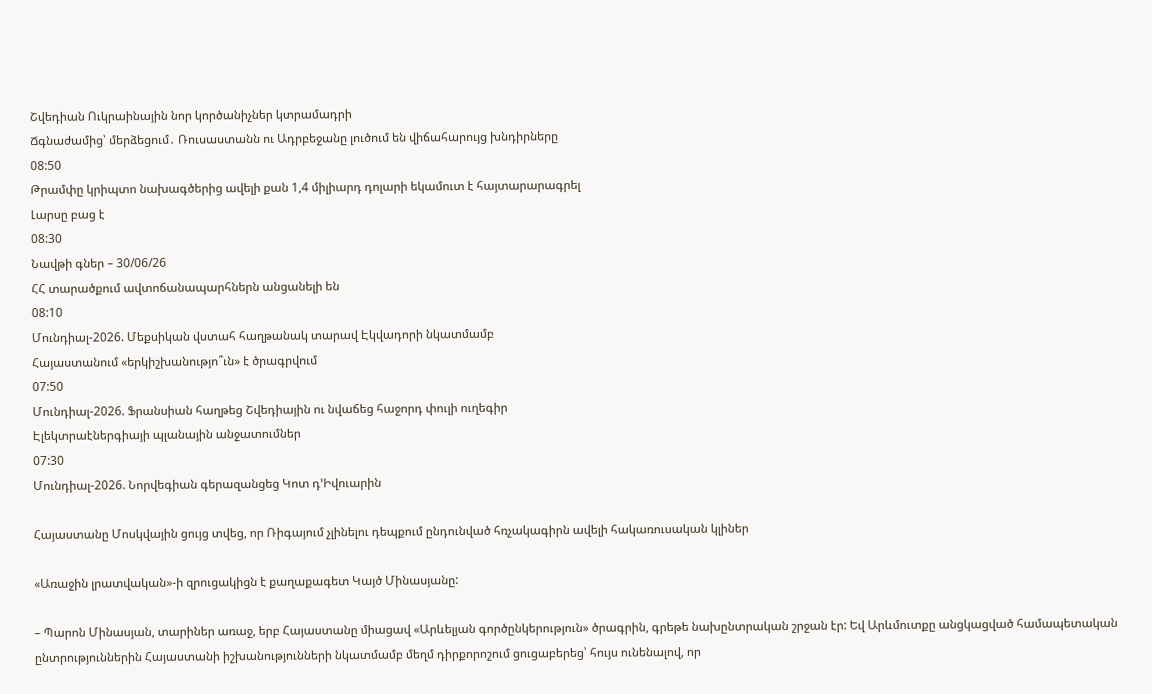Շվեդիան Ուկրաինային նոր կործանիչներ կտրամադրի
Ճգնաժամից՝ մերձեցում․ Ռուսաստանն ու Ադրբեջանը լուծում են վիճահարույց խնդիրները
08:50
Թրամփը կրիպտո նախագծերից ավելի քան 1,4 միլիարդ դոլարի եկամուտ է հայտարարագրել
Լարսը բաց է
08:30
Նավթի գներ – 30/06/26
ՀՀ տարածքում ավտոճանապարհներն անցանելի են
08:10
Մունդիալ-2026. Մեքսիկան վստահ հաղթանակ տարավ Էկվադորի նկատմամբ
Հայաստանում «երկիշխանությո՞ւն» է ծրագրվում
07:50
Մունդիալ-2026. Ֆրանսիան հաղթեց Շվեդիային ու նվաճեց հաջորդ փուլի ուղեգիր
Էլեկտրաէներգիայի պլանային անջատումներ
07:30
Մունդիալ-2026. Նորվեգիան գերազանցեց Կոտ դ’Իվուարին

Հայաստանը Մոսկվային ցույց տվեց, որ Ռիգայում չլինելու դեպքում ընդունված հռչակագիրն ավելի հակառուսական կլիներ

«Առաջին լրատվական»-ի զրուցակիցն է քաղաքագետ Կայծ Մինասյանը:

– Պարոն Մինասյան, տարիներ առաջ, երբ Հայաստանը միացավ «Արևելյան գործընկերություն» ծրագրին, գրեթե նախընտրական շրջան էր: Եվ Արևմուտքը անցկացված համապետական ընտրություններին Հայաստանի իշխանությունների նկատմամբ մեղմ դիրքորոշում ցուցաբերեց՝ հույս ունենալով, որ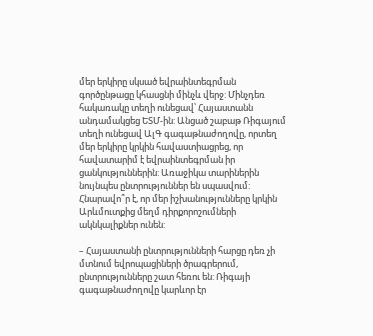մեր երկիրը սկսած եվրաինտեգրման գործընթացը կհասցնի մինչև վերջ: Մինչդեռ հակառակը տեղի ունեցավ՝ Հայաստանն անդամակցեց ԵՏՄ-ին: Անցած շաբաթ Ռիգայում տեղի ունեցավ ԱլԳ գագաթնաժողովը, որտեղ մեր երկիրը կրկին հավաստիացրեց, որ հավատարիմ է եվրաինտեգրման իր ցանկություններին: Առաջիկա տարիներին նույնպես ընտրություններ են սպասվում: Հնարավո՞ր է, որ մեր իշխանությունները կրկին Արևմուտքից մեղմ դիրքորոշումների ակնկալիքներ ունեն:

– Հայաստանի ընտրությունների հարցը դեռ չի մտնում եվրոպացիների ծրագրերում, ընտրությունները շատ հեռու են: Ռիգայի գագաթնաժողովը կարևոր էր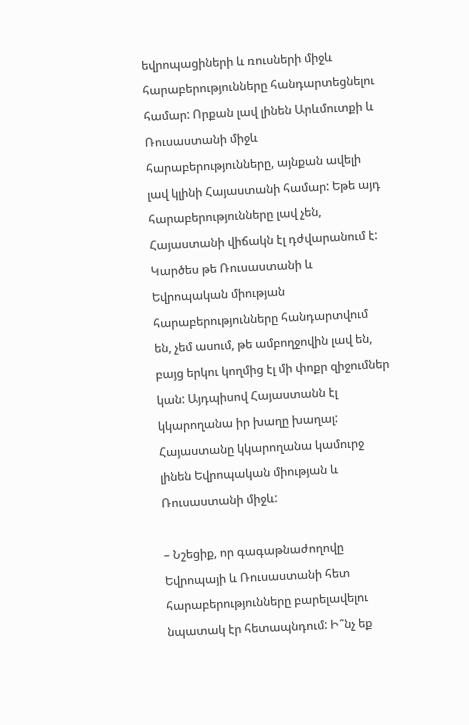եվրոպացիների և ռուսների միջև հարաբերությունները հանդարտեցնելու համար: Որքան լավ լինեն Արևմուտքի և Ռուսաստանի միջև հարաբերությունները, այնքան ավելի լավ կլինի Հայաստանի համար: Եթե այդ հարաբերությունները լավ չեն, Հայաստանի վիճակն էլ դժվարանում է: Կարծես թե Ռուսաստանի և Եվրոպական միության հարաբերությունները հանդարտվում են, չեմ ասում, թե ամբողջովին լավ են, բայց երկու կողմից էլ մի փոքր զիջումներ կան: Այդպիսով Հայաստանն էլ կկարողանա իր խաղը խաղալ: Հայաստանը կկարողանա կամուրջ լինեն Եվրոպական միության և Ռուսաստանի միջև:

– Նշեցիք, որ գագաթնաժողովը Եվրոպայի և Ռուսաստանի հետ հարաբերությունները բարելավելու նպատակ էր հետապնդում: Ի՞նչ եք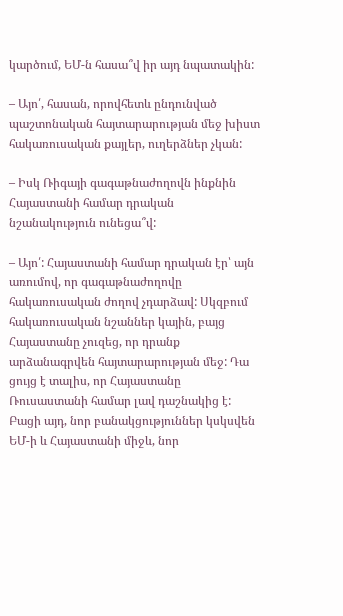կարծում, ԵՄ-ն հասա՞վ իր այդ նպատակին:

– Այո՛, հասան, որովհետև ընդունված պաշտոնական հայտարարության մեջ խիստ հակառուսական քայլեր, ուղերձներ չկան:

– Իսկ Ռիգայի գագաթնաժողովն ինքնին Հայաստանի համար դրական նշանակություն ունեցա՞վ:

– Այո՛: Հայաստանի համար դրական էր՝ այն առումով, որ գագաթնաժողովը հակառուսական ժողով չդարձավ: Սկզբում հակառուսական նշաններ կային, բայց Հայաստանը չուզեց, որ դրանք արձանագրվեն հայտարարության մեջ: Դա ցույց է տալիս, որ Հայաստանը Ռուսաստանի համար լավ դաշնակից է: Բացի այդ, նոր բանակցություններ կսկսվեն ԵՄ-ի և Հայաստանի միջև, նոր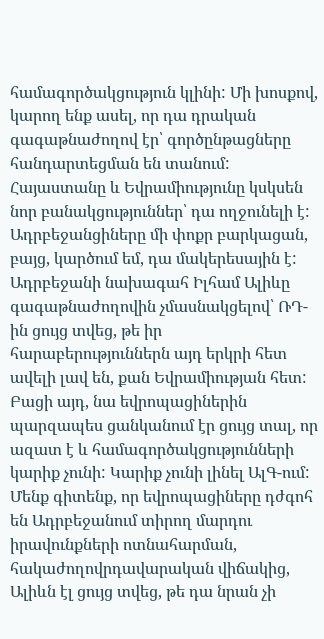համագործակցություն կլինի: Մի խոսքով, կարող ենք ասել, որ դա դրական գագաթնաժողով էր՝ գործընթացները հանդարտեցման են տանում: Հայաստանը և Եվրամիությունը կսկսեն նոր բանակցություններ՝ դա ողջունելի է: Ադրբեջանցիները մի փոքր բարկացան, բայց, կարծում եմ, դա մակերեսային է: Ադրբեջանի նախագահ Իլհամ Ալիևը գագաթնաժողովին չմասնակցելով՝ ՌԴ-ին ցույց տվեց, թե իր հարաբերություններն այդ երկրի հետ ավելի լավ են, քան Եվրամիության հետ: Բացի այդ, նա եվրոպացիներին պարզապես ցանկանում էր ցույց տալ, որ ազատ է և համագործակցությունների կարիք չունի: Կարիք չունի լինել ԱլԳ-ում: Մենք գիտենք, որ եվրոպացիները դժգոհ են Ադրբեջանում տիրող մարդու իրավունքների ոտնահարման, հակաժողովրդավարական վիճակից, Ալիևն էլ ցույց տվեց, թե դա նրան չի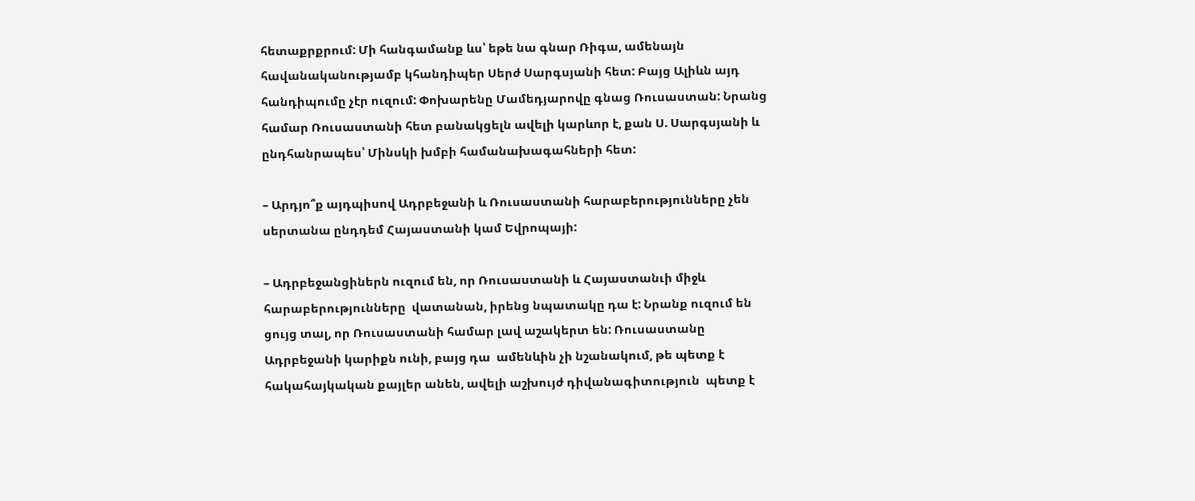հետաքրքրում: Մի հանգամանք ևս՝ եթե նա գնար Ռիգա, ամենայն հավանականությամբ կհանդիպեր Սերժ Սարգսյանի հետ: Բայց Ալիևն այդ հանդիպումը չէր ուզում: Փոխարենը Մամեդյարովը գնաց Ռուսաստան: Նրանց համար Ռուսաստանի հետ բանակցելն ավելի կարևոր է, քան Ս. Սարգսյանի և ընդհանրապես՝ Մինսկի խմբի համանախագահների հետ:

– Արդյո՞ք այդպիսով Ադրբեջանի և Ռուսաստանի հարաբերությունները չեն սերտանա ընդդեմ Հայաստանի կամ Եվրոպայի:

– Ադրբեջանցիներն ուզում են, որ Ռուսաստանի և Հայաստանւի միջև հարաբերությունները  վատանան, իրենց նպատակը դա է: Նրանք ուզում են  ցույց տալ, որ Ռուսաստանի համար լավ աշակերտ են: Ռուսաստանը Ադրբեջանի կարիքն ունի, բայց դա  ամենևին չի նշանակում, թե պետք է հակահայկական քայլեր անեն, ավելի աշխույժ դիվանագիտություն  պետք է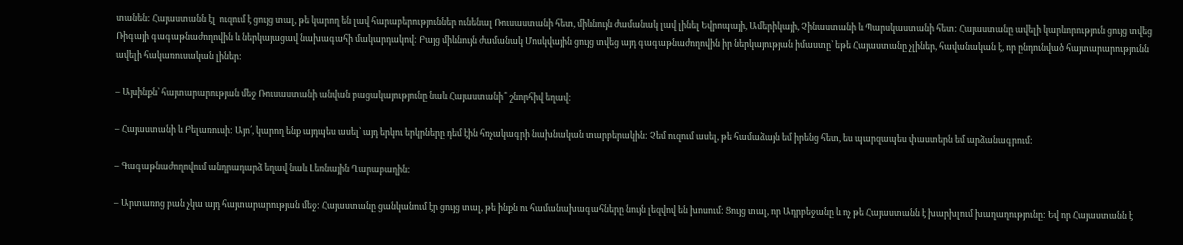տանեն: Հայաստանն էլ  ուզում է ցույց տալ, թե կարող են լավ հարաբերություններ ունենալ Ռուսաստանի հետ, միևնույն ժամանակ լավ լինել Եվրոպայի, Ամերիկայի, Չինաստանի և Պարսկաստանի հետ: Հայաստանը ավելի կարևորություն ցույց տվեց Ռիգայի գագաթնաժողովին և ներկայացավ նախագահի մակարդակով: Բայց միևնույն ժամանակ Մոսկվային ցույց տվեց այդ գագաթնաժողովին իր ներկայության իմաստը՝ եթե Հայաստանը չլիներ, հավանական է, որ ընդունված հայտարարությունն ավելի հակառուսական լիներ:

– Այսինքն՝ հայտարարության մեջ Ռուսաստանի անվան բացակայությունը նաև Հայաստանի՞ շնորհիվ եղավ:

– Հայաստանի և Բելառուսի: Այո՛, կարող ենք այդպես ասել՝ այդ երկու երկրները դեմ էին հռչակագրի նախնական տարբերակին: Չեմ ուզում ասել, թե համաձայն եմ իրենց հետ, ես պարզապես փաստերն եմ արձանագրում:

– Գագաթնաժողովում անդրադարձ եղավ նաև Լեռնային Ղարաբաղին:

– Արտառոց բան չկա այդ հայտարարության մեջ: Հայաստանը ցանկանում էր ցույց տալ, թե ինքն ու համանախագահները նույն լեզվով են խոսում: Ցույց տալ, որ Ադրբեջանը և ոչ թե Հայաստանն է խարխլում խաղաղությունը: Եվ որ Հայաստանն է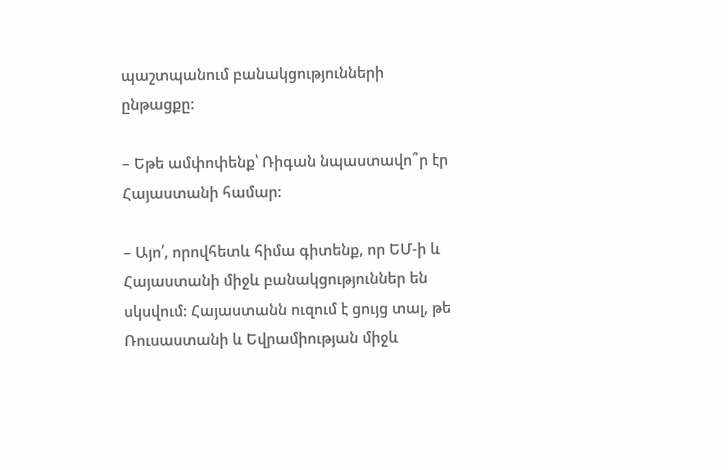պաշտպանում բանակցությունների ընթացքը:

– Եթե ամփոփենք՝ Ռիգան նպաստավո՞ր էր Հայաստանի համար:

– Այո՛, որովհետև հիմա գիտենք, որ ԵՄ-ի և Հայաստանի միջև բանակցություններ են սկսվում: Հայաստանն ուզում է ցույց տալ, թե Ռուսաստանի և Եվրամիության միջև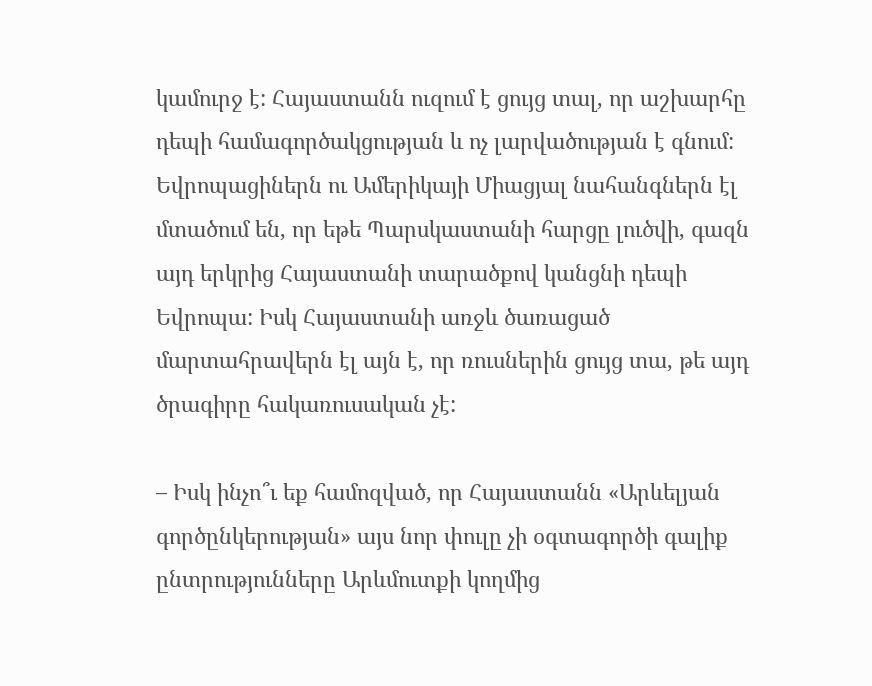կամուրջ է: Հայաստանն ուզում է ցույց տալ, որ աշխարհը դեպի համագործակցության և ոչ լարվածության է գնում: Եվրոպացիներն ու Ամերիկայի Միացյալ նահանգներն էլ մտածում են, որ եթե Պարսկաստանի հարցը լուծվի, գազն այդ երկրից Հայաստանի տարածքով կանցնի դեպի Եվրոպա: Իսկ Հայաստանի առջև ծառացած մարտահրավերն էլ այն է, որ ռուսներին ցույց տա, թե այդ ծրագիրը հակառուսական չէ:

– Իսկ ինչո՞ւ եք համոզված, որ Հայաստանն «Արևելյան գործընկերության» այս նոր փուլը չի օգտագործի գալիք ընտրությունները Արևմուտքի կողմից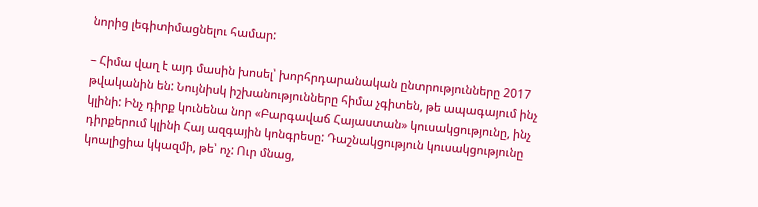նորից լեգիտիմացնելու համար:

– Հիմա վաղ է այդ մասին խոսել՝ խորհրդարանական ընտրությունները 2017 թվականին են: Նույնիսկ իշխանությունները հիմա չգիտեն, թե ապագայում ինչ կլինի: Ինչ դիրք կունենա նոր «Բարգավաճ Հայաստան» կուսակցությունը, ինչ դիրքերում կլինի Հայ ազգային կոնգրեսը: Դաշնակցություն կուսակցությունը կոալիցիա կկազմի, թե՝ ոչ: Ուր մնաց,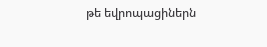թե եվրոպացիներն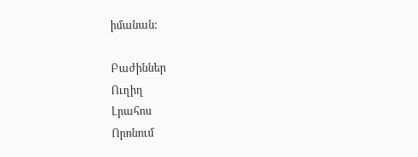իմանան:

Բաժիններ
Ուղիղ
Լրահոս
Որոնում